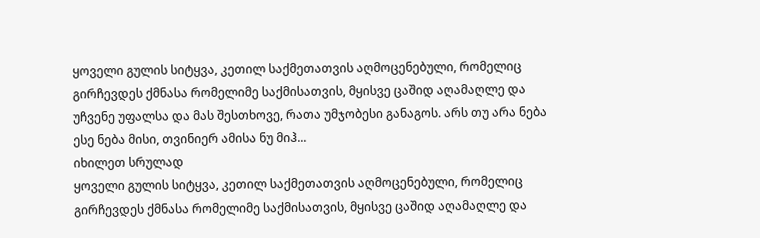ყოველი გულის სიტყვა, კეთილ საქმეთათვის აღმოცენებული, რომელიც გირჩევდეს ქმნასა რომელიმე საქმისათვის, მყისვე ცაშიდ აღამაღლე და უჩვენე უფალსა და მას შესთხოვე, რათა უმჯობესი განაგოს. არს თუ არა ნება ესე ნება მისი, თვინიერ ამისა ნუ მიჰ...
იხილეთ სრულად
ყოველი გულის სიტყვა, კეთილ საქმეთათვის აღმოცენებული, რომელიც გირჩევდეს ქმნასა რომელიმე საქმისათვის, მყისვე ცაშიდ აღამაღლე და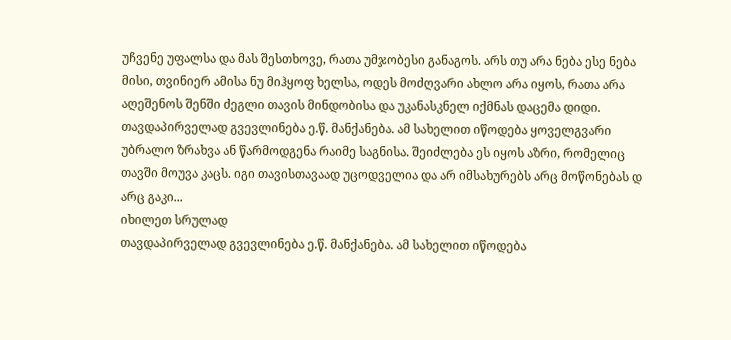უჩვენე უფალსა და მას შესთხოვე, რათა უმჯობესი განაგოს. არს თუ არა ნება ესე ნება მისი, თვინიერ ამისა ნუ მიჰყოფ ხელსა, ოდეს მოძღვარი ახლო არა იყოს, რათა არა აღეშენოს შენში ძეგლი თავის მინდობისა და უკანასკნელ იქმნას დაცემა დიდი.
თავდაპირველად გვევლინება ე.წ. მანქანება. ამ სახელით იწოდება ყოველგვარი უბრალო ზრახვა ან წარმოდგენა რაიმე საგნისა. შეიძლება ეს იყოს აზრი, რომელიც თავში მოუვა კაცს. იგი თავისთავაად უცოდველია და არ იმსახურებს არც მოწონებას დ არც გაკი...
იხილეთ სრულად
თავდაპირველად გვევლინება ე.წ. მანქანება. ამ სახელით იწოდება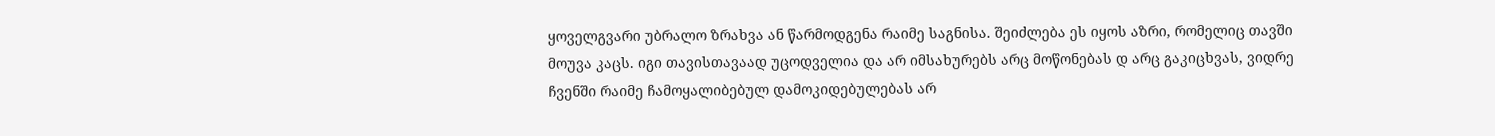ყოველგვარი უბრალო ზრახვა ან წარმოდგენა რაიმე საგნისა. შეიძლება ეს იყოს აზრი, რომელიც თავში მოუვა კაცს. იგი თავისთავაად უცოდველია და არ იმსახურებს არც მოწონებას დ არც გაკიცხვას, ვიდრე ჩვენში რაიმე ჩამოყალიბებულ დამოკიდებულებას არ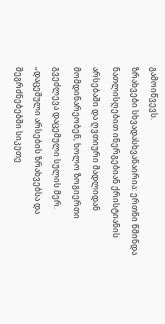გამოიწვევს.
ზრახვები სხვადასხვანაირია: ერთნი წმინდა ნათლისღებით ინერგებიან ქრისტიანის არსებაში და ღვთიური მადლიდან მომდინარეობენ, ხოლო ზოგიერთი გვეძლევა დაცემული სულის მერ. „დაცემული არსების ზრახვებსა და შეგრძნებებში სიკეთე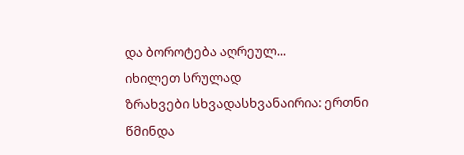და ბოროტება აღრეულ...
იხილეთ სრულად
ზრახვები სხვადასხვანაირია: ერთნი წმინდა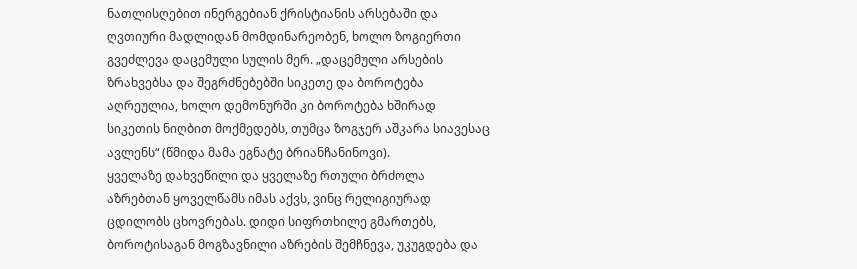ნათლისღებით ინერგებიან ქრისტიანის არსებაში და ღვთიური მადლიდან მომდინარეობენ, ხოლო ზოგიერთი გვეძლევა დაცემული სულის მერ. „დაცემული არსების ზრახვებსა და შეგრძნებებში სიკეთე და ბოროტება აღრეულია, ხოლო დემონურში კი ბოროტება ხშირად სიკეთის ნიღბით მოქმედებს, თუმცა ზოგჯერ აშკარა სიავესაც ავლენს“ (წმიდა მამა ეგნატე ბრიანჩანინოვი).
ყველაზე დახვეწილი და ყველაზე რთული ბრძოლა აზრებთან ყოველწამს იმას აქვს, ვინც რელიგიურად ცდილობს ცხოვრებას. დიდი სიფრთხილე გმართებს, ბოროტისაგან მოგზავნილი აზრების შემჩნევა, უკუგდება და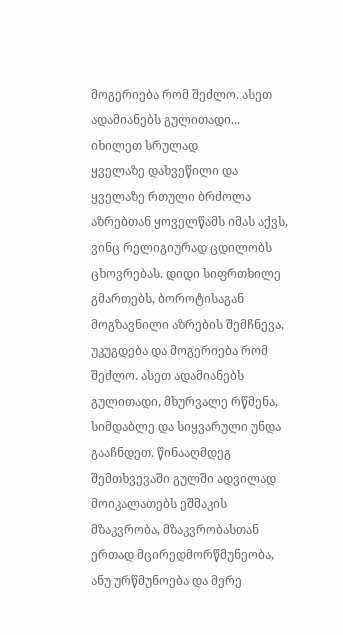მოგერიება რომ შეძლო. ასეთ ადამიანებს გულითადი...
იხილეთ სრულად
ყველაზე დახვეწილი და ყველაზე რთული ბრძოლა აზრებთან ყოველწამს იმას აქვს, ვინც რელიგიურად ცდილობს ცხოვრებას. დიდი სიფრთხილე გმართებს, ბოროტისაგან მოგზავნილი აზრების შემჩნევა, უკუგდება და მოგერიება რომ შეძლო. ასეთ ადამიანებს გულითადი, მხურვალე რწმენა, სიმდაბლე და სიყვარული უნდა გააჩნდეთ. წინააღმდეგ შემთხვევაში გულში ადვილად მოიკალათებს ეშმაკის მზაკვრობა, მზაკვრობასთან ერთად მცირედმორწმუნეობა, ანუ ურწმუნოება და მერე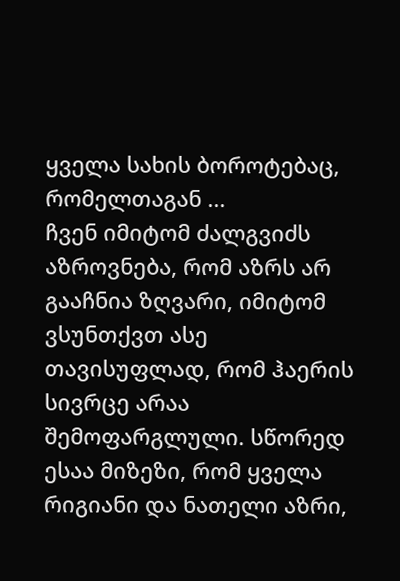ყველა სახის ბოროტებაც, რომელთაგან ...
ჩვენ იმიტომ ძალგვიძს აზროვნება, რომ აზრს არ გააჩნია ზღვარი, იმიტომ ვსუნთქვთ ასე თავისუფლად, რომ ჰაერის სივრცე არაა შემოფარგლული. სწორედ ესაა მიზეზი, რომ ყველა რიგიანი და ნათელი აზრი,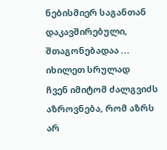ნებისმიერ საგანთან დაკავშირებული, შთაგონებადაა ...
იხილეთ სრულად
ჩვენ იმიტომ ძალგვიძს აზროვნება, რომ აზრს არ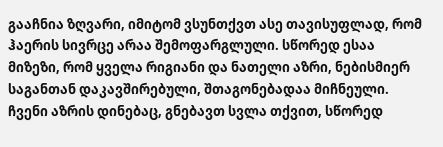გააჩნია ზღვარი, იმიტომ ვსუნთქვთ ასე თავისუფლად, რომ ჰაერის სივრცე არაა შემოფარგლული. სწორედ ესაა მიზეზი, რომ ყველა რიგიანი და ნათელი აზრი, ნებისმიერ საგანთან დაკავშირებული, შთაგონებადაა მიჩნეული. ჩვენი აზრის დინებაც, გნებავთ სვლა თქვით, სწორედ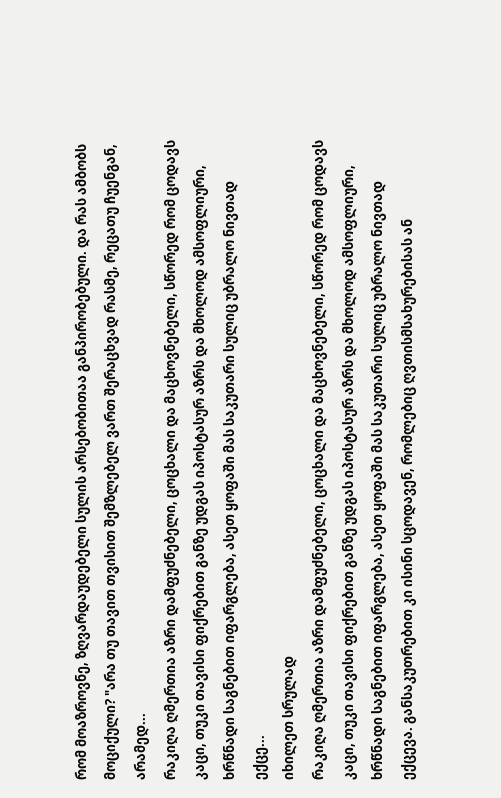რომ მოაზროვნე, ზღვარდაუდებელი სულის არსებობითაა განპირობებული. და რას ამბობს მოციქული? "არა თუ თავით თვისით შემზლებელ ვართ შერაცხვად რასმე, რეცათუ ჩუენგან, არამედ...
რაკიღა ღმერთია აზრი დამფუძნებელი, ცოცხალი და მაცხოვნებელი, სწორედ რომ ცოდავს კაცი, თუკი თავისი ფიქრებით განზე უდგას იპოსტასურ აზრს და მხოლოდ ამსოფლიური, ხრწნადი საგნებით იფარგლება, ასეთ ყოფაში მას საკუთარი სულიც უბრალო ნივთად ექცე...
იხილეთ სრულად
რაკიღა ღმერთია აზრი დამფუძნებელი, ცოცხალი და მაცხოვნებელი, სწორედ რომ ცოდავს კაცი, თუკი თავისი ფიქრებით განზე უდგას იპოსტასურ აზრს და მხოლოდ ამსოფლიური, ხრწნადი საგნებით იფარგლება, ასეთ ყოფაში მას საკუთარი სულიც უბრალო ნივთად ექცევა. განსაკუთრებით კი ისინი სცოდავენ, რომლებიც ღვთისმსახურებისას ან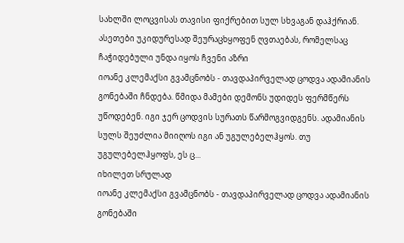სახლში ლოცვისას თავისი ფიქრებით სულ სხვაგან დაჰქრიან. ასეთები უკიდურესად შეურაცხყოფენ ღვთაებას, რომელსაც ჩაჭიდებული უნდა იყოს ჩვენი აზრი
იოანე კლემაქსი გვამცნობს - თავდაპირველად ცოდვა ადამიანის გონებაში ჩნდება. წმიდა მამები დემონს უდიდეს ფერმწერს უწოდებენ. იგი ჯერ ცოდვის სურათს წარმოგვიდგენს. ადამიანის სულს შეუძლია მიიღოს იგი ან უგულებელჰყოს. თუ უგულებელჰყოფს, ეს ც...
იხილეთ სრულად
იოანე კლემაქსი გვამცნობს - თავდაპირველად ცოდვა ადამიანის გონებაში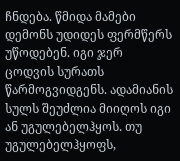ჩნდება. წმიდა მამები დემონს უდიდეს ფერმწერს უწოდებენ. იგი ჯერ ცოდვის სურათს წარმოგვიდგენს. ადამიანის სულს შეუძლია მიიღოს იგი ან უგულებელჰყოს. თუ უგულებელჰყოფს,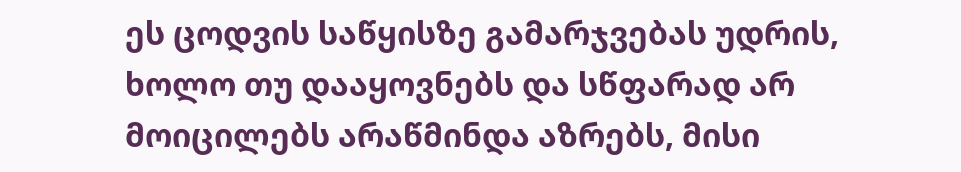ეს ცოდვის საწყისზე გამარჯვებას უდრის, ხოლო თუ დააყოვნებს და სწფარად არ მოიცილებს არაწმინდა აზრებს, მისი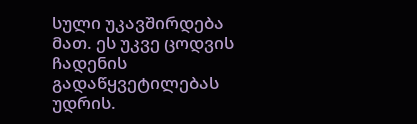სული უკავშირდება მათ. ეს უკვე ცოდვის ჩადენის გადაწყვეტილებას უდრის.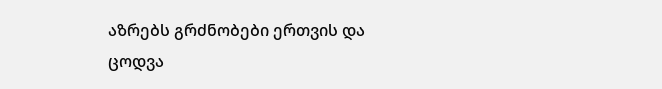აზრებს გრძნობები ერთვის და ცოდვა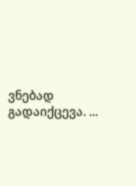ვნებად გადაიქცევა. ...